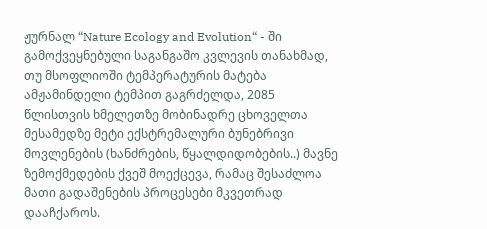ჟურნალ “Nature Ecology and Evolution“ - ში გამოქვეყნებული საგანგაშო კვლევის თანახმად, თუ მსოფლიოში ტემპერატურის მატება ამჟამინდელი ტემპით გაგრძელდა, 2085 წლისთვის ხმელეთზე მობინადრე ცხოველთა მესამედზე მეტი ექსტრემალური ბუნებრივი მოვლენების (ხანძრების, წყალდიდობების..) მავნე ზემოქმედების ქვეშ მოექცევა, რამაც შესაძლოა მათი გადაშენების პროცესები მკვეთრად დააჩქაროს.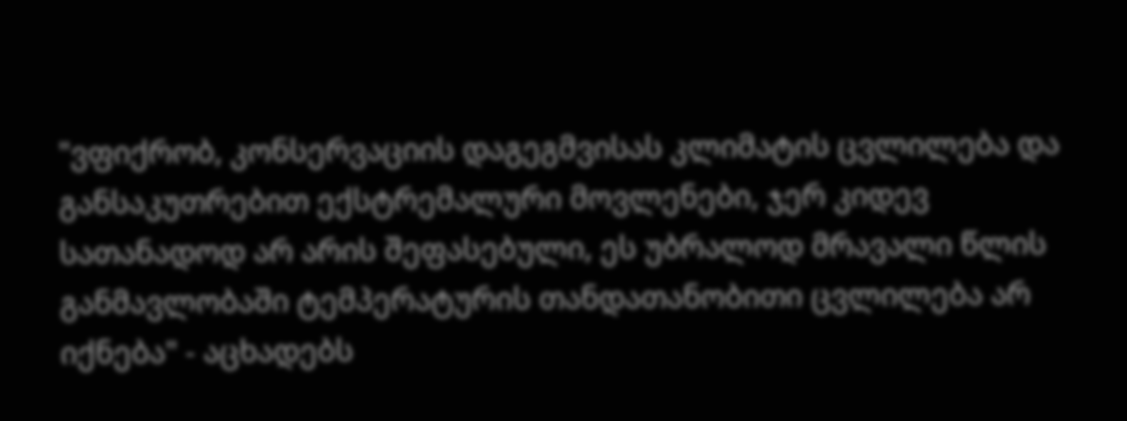"ვფიქრობ, კონსერვაციის დაგეგმვისას კლიმატის ცვლილება და განსაკუთრებით ექსტრემალური მოვლენები, ჯერ კიდევ სათანადოდ არ არის შეფასებული, ეს უბრალოდ მრავალი წლის განმავლობაში ტემპერატურის თანდათანობითი ცვლილება არ იქნება" - აცხადებს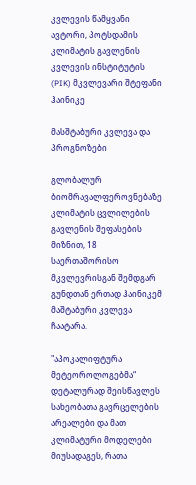კვლევის წამყვანი ავტორი, პოტსდამის კლიმატის გავლენის კვლევის ინსტიტუტის (PIK) მკვლევარი შტეფანი ჰაინიკე

მასშტაბური კვლევა და პროგნოზები

გლობალურ ბიომრავალფეროვნებაზე კლიმატის ცვლილების გავლენის შეფასების მიზნით, 18 საერთაშორისო მკვლევრისგან შემდგარ გუნდთან ერთად ჰაინიკემ მაშტაბური კვლევა ჩაატარა.

"აპოკალიფტურა მეტეოროლოგებმა“ დეტალურად შეისწავლეს სახეობათა გავრცელების არეალები და მათ კლიმატური მოდელები მიუსადაგეს, რათა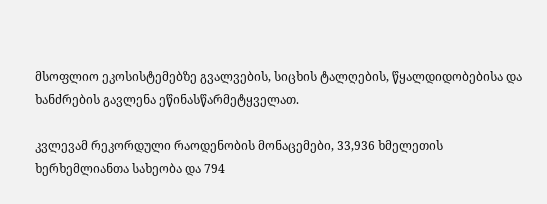მსოფლიო ეკოსისტემებზე გვალვების, სიცხის ტალღების, წყალდიდობებისა და ხანძრების გავლენა ეწინასწარმეტყველათ.

კვლევამ რეკორდული რაოდენობის მონაცემები, 33,936 ხმელეთის ხერხემლიანთა სახეობა და 794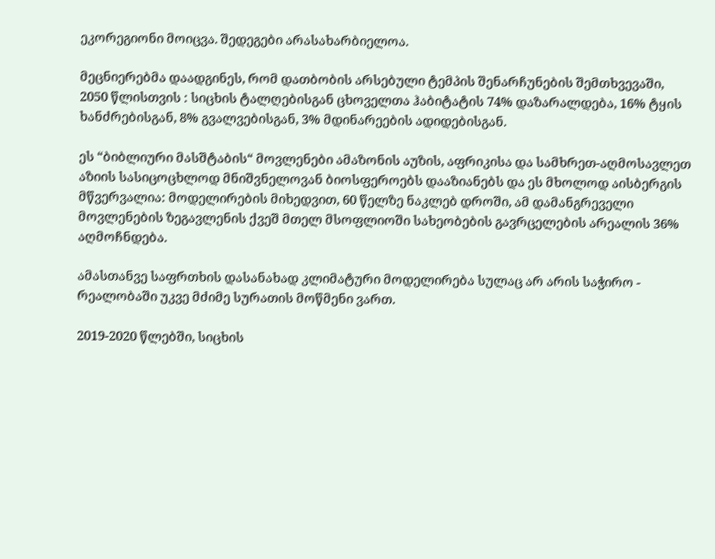ეკორეგიონი მოიცვა. შედეგები არასახარბიელოა.

მეცნიერებმა დაადგინეს, რომ დათბობის არსებული ტემპის შენარჩუნების შემთხვევაში, 2050 წლისთვის : სიცხის ტალღებისგან ცხოველთა ჰაბიტატის 74% დაზარალდება, 16% ტყის ხანძრებისგან, 8% გვალვებისგან, 3% მდინარეების ადიდებისგან.

ეს “ბიბლიური მასშტაბის“ მოვლენები ამაზონის აუზის, აფრიკისა და სამხრეთ-აღმოსავლეთ აზიის სასიცოცხლოდ მნიშვნელოვან ბიოსფეროებს დააზიანებს და ეს მხოლოდ აისბერგის მწვერვალია: მოდელირების მიხედვით, 60 წელზე ნაკლებ დროში, ამ დამანგრეველი მოვლენების ზეგავლენის ქვეშ მთელ მსოფლიოში სახეობების გავრცელების არეალის 36% აღმოჩნდება.

ამასთანვე საფრთხის დასანახად კლიმატური მოდელირება სულაც არ არის საჭირო - რეალობაში უკვე მძიმე სურათის მოწმენი ვართ.

2019-2020 წლებში, სიცხის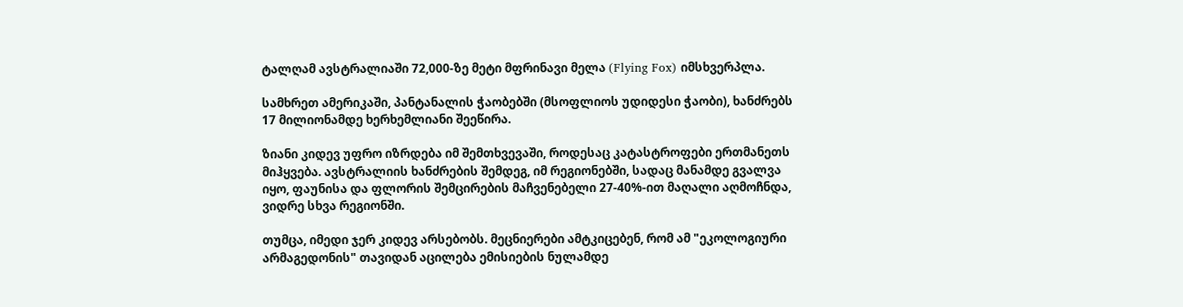ტალღამ ავსტრალიაში 72,000-ზე მეტი მფრინავი მელა (Flying Fox) იმსხვერპლა.

სამხრეთ ამერიკაში, პანტანალის ჭაობებში (მსოფლიოს უდიდესი ჭაობი), ხანძრებს 17 მილიონამდე ხერხემლიანი შეეწირა.

ზიანი კიდევ უფრო იზრდება იმ შემთხვევაში, როდესაც კატასტროფები ერთმანეთს მიჰყვება. ავსტრალიის ხანძრების შემდეგ, იმ რეგიონებში, სადაც მანამდე გვალვა იყო, ფაუნისა და ფლორის შემცირების მაჩვენებელი 27-40%-ით მაღალი აღმოჩნდა, ვიდრე სხვა რეგიონში.

თუმცა, იმედი ჯერ კიდევ არსებობს. მეცნიერები ამტკიცებენ, რომ ამ "ეკოლოგიური არმაგედონის" თავიდან აცილება ემისიების ნულამდე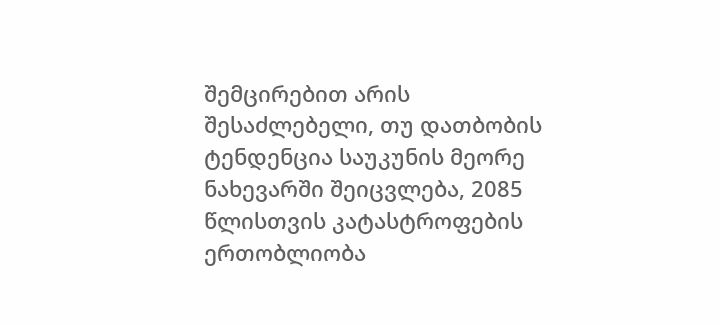შემცირებით არის შესაძლებელი, თუ დათბობის ტენდენცია საუკუნის მეორე ნახევარში შეიცვლება, 2085 წლისთვის კატასტროფების ერთობლიობა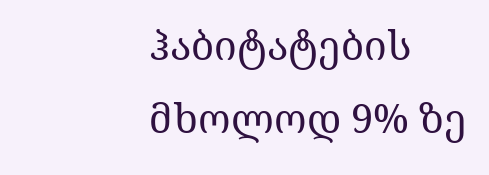ჰაბიტატების მხოლოდ 9% ზე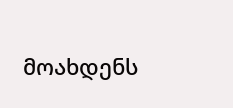მოახდენს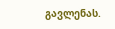გავლენას.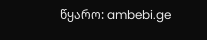წყარო: ambebi.ge